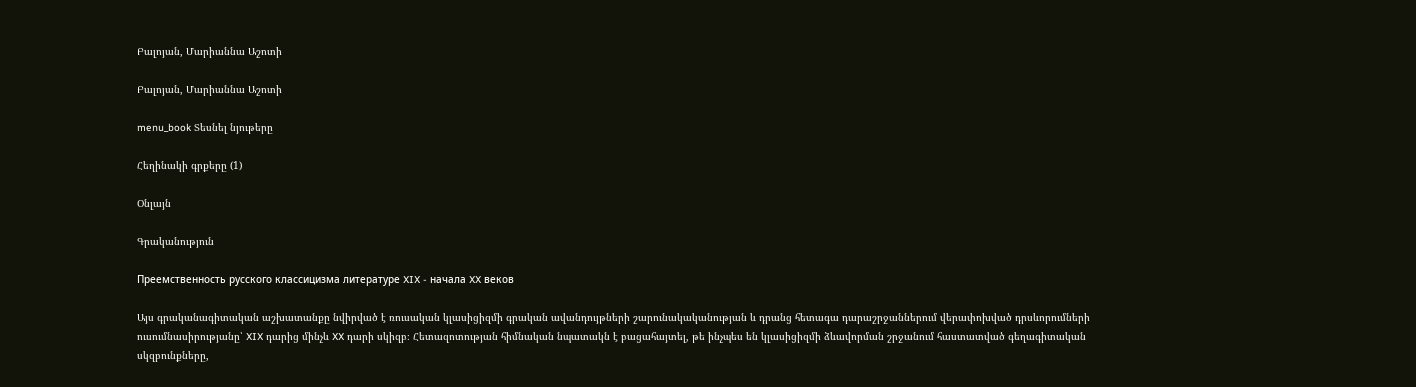Բալոյան, Մարիաննա Աշոտի

Բալոյան, Մարիաննա Աշոտի

menu_book Տեսնել նյութերը

Հեղինակի գրքերը (1)

Օնլայն

Գրականություն

Преемственность русского классицизма литературе XIX - начала XX веков

Այս գրականագիտական աշխատանքը նվիրված է ռուսական կլասիցիզմի գրական ավանդույթների շարունակականության և դրանց հետագա դարաշրջաններում վերափոխված դրսևորումների ուսումնասիրությանը՝ XIX դարից մինչև XX դարի սկիզբ։ Հետազոտության հիմնական նպատակն է բացահայտել, թե ինչպես են կլասիցիզմի ձևավորման շրջանում հաստատված գեղագիտական սկզբունքները,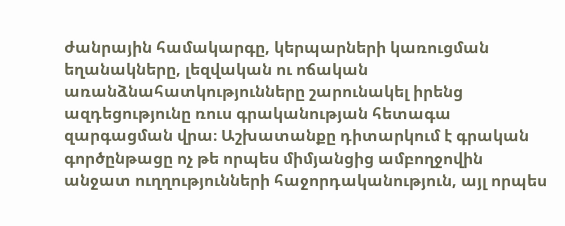ժանրային համակարգը, կերպարների կառուցման եղանակները, լեզվական ու ոճական առանձնահատկությունները շարունակել իրենց ազդեցությունը ռուս գրականության հետագա զարգացման վրա։ Աշխատանքը դիտարկում է գրական գործընթացը ոչ թե որպես միմյանցից ամբողջովին անջատ ուղղությունների հաջորդականություն, այլ որպես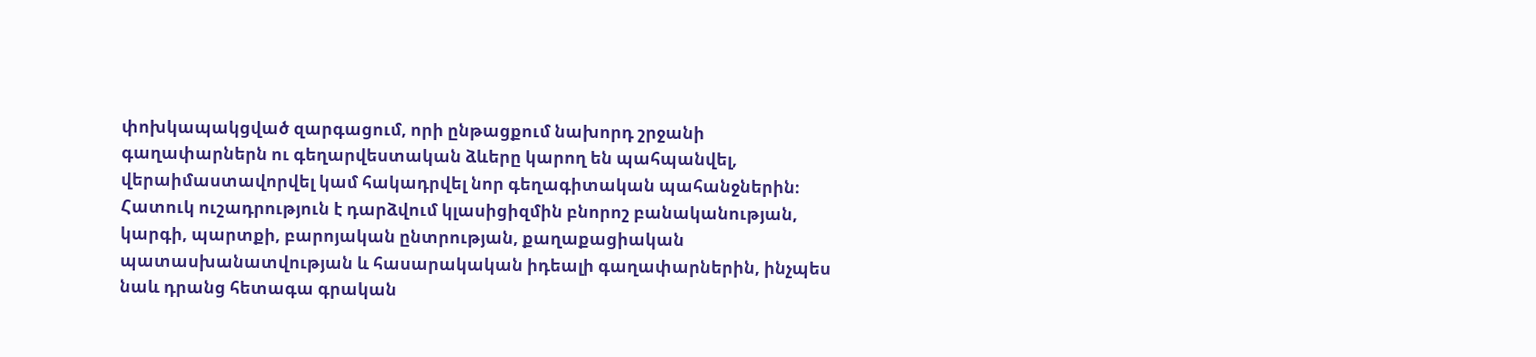փոխկապակցված զարգացում, որի ընթացքում նախորդ շրջանի գաղափարներն ու գեղարվեստական ձևերը կարող են պահպանվել, վերաիմաստավորվել կամ հակադրվել նոր գեղագիտական պահանջներին։ Հատուկ ուշադրություն է դարձվում կլասիցիզմին բնորոշ բանականության, կարգի, պարտքի, բարոյական ընտրության, քաղաքացիական պատասխանատվության և հասարակական իդեալի գաղափարներին, ինչպես նաև դրանց հետագա գրական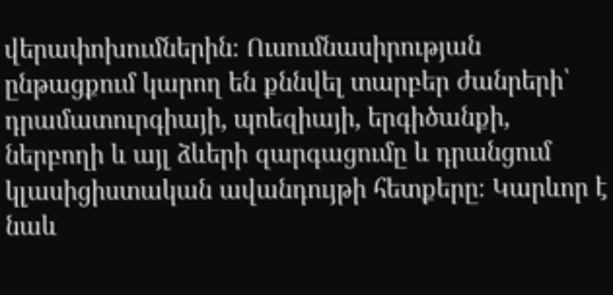վերափոխումներին։ Ուսումնասիրության ընթացքում կարող են քննվել տարբեր ժանրերի՝ դրամատուրգիայի, պոեզիայի, երգիծանքի, ներբողի և այլ ձևերի զարգացումը և դրանցում կլասիցիստական ավանդույթի հետքերը։ Կարևոր է նաև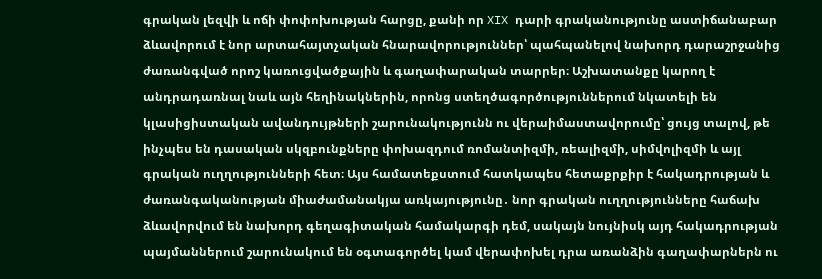գրական լեզվի և ոճի փոփոխության հարցը, քանի որ XIX դարի գրականությունը աստիճանաբար ձևավորում է նոր արտահայտչական հնարավորություններ՝ պահպանելով նախորդ դարաշրջանից ժառանգված որոշ կառուցվածքային և գաղափարական տարրեր։ Աշխատանքը կարող է անդրադառնալ նաև այն հեղինակներին, որոնց ստեղծագործություններում նկատելի են կլասիցիստական ավանդույթների շարունակությունն ու վերաիմաստավորումը՝ ցույց տալով, թե ինչպես են դասական սկզբունքները փոխազդում ռոմանտիզմի, ռեալիզմի, սիմվոլիզմի և այլ գրական ուղղությունների հետ։ Այս համատեքստում հատկապես հետաքրքիր է հակադրության և ժառանգականության միաժամանակյա առկայությունը․ նոր գրական ուղղությունները հաճախ ձևավորվում են նախորդ գեղագիտական համակարգի դեմ, սակայն նույնիսկ այդ հակադրության պայմաններում շարունակում են օգտագործել կամ վերափոխել դրա առանձին գաղափարներն ու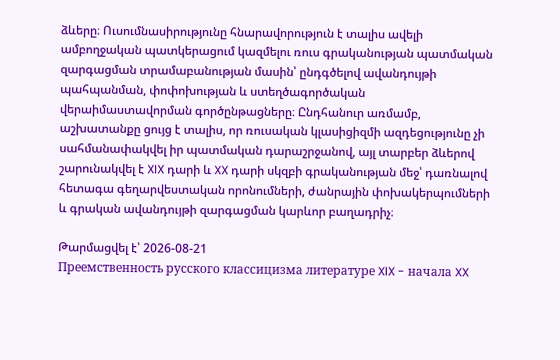ձևերը։ Ուսումնասիրությունը հնարավորություն է տալիս ավելի ամբողջական պատկերացում կազմելու ռուս գրականության պատմական զարգացման տրամաբանության մասին՝ ընդգծելով ավանդույթի պահպանման, փոփոխության և ստեղծագործական վերաիմաստավորման գործընթացները։ Ընդհանուր առմամբ, աշխատանքը ցույց է տալիս, որ ռուսական կլասիցիզմի ազդեցությունը չի սահմանափակվել իր պատմական դարաշրջանով, այլ տարբեր ձևերով շարունակվել է XIX դարի և XX դարի սկզբի գրականության մեջ՝ դառնալով հետագա գեղարվեստական որոնումների, ժանրային փոխակերպումների և գրական ավանդույթի զարգացման կարևոր բաղադրիչ։

Թարմացվել է՝ 2026-08-21
Преемственность русского классицизма литературе XIX - начала XX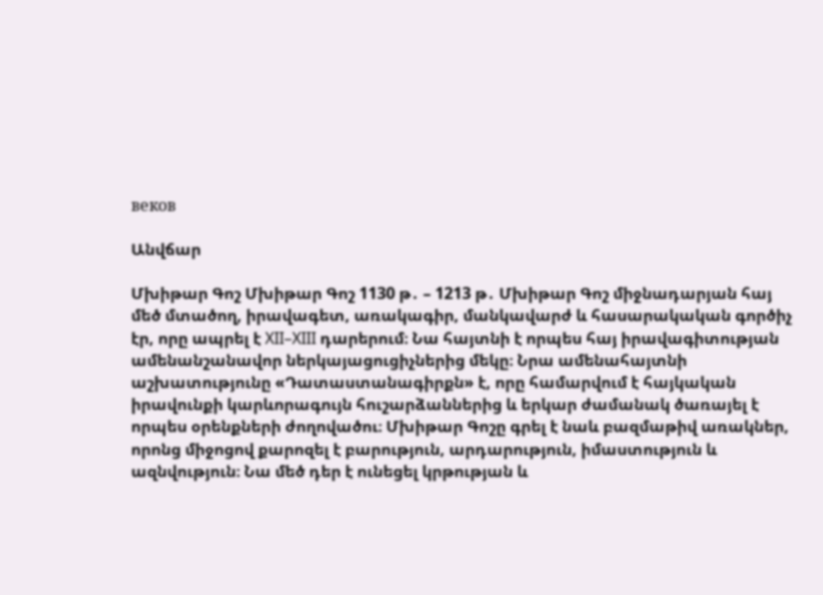веков

Անվճար

Մխիթար Գոշ Մխիթար Գոշ 1130 թ․ – 1213 թ․ Մխիթար Գոշ միջնադարյան հայ մեծ մտածող, իրավագետ, առակագիր, մանկավարժ և հասարակական գործիչ էր, որը ապրել է XII–XIII դարերում։ Նա հայտնի է որպես հայ իրավագիտության ամենանշանավոր ներկայացուցիչներից մեկը։ Նրա ամենահայտնի աշխատությունը «Դատաստանագիրքն» է, որը համարվում է հայկական իրավունքի կարևորագույն հուշարձաններից և երկար ժամանակ ծառայել է որպես օրենքների ժողովածու։ Մխիթար Գոշը գրել է նաև բազմաթիվ առակներ, որոնց միջոցով քարոզել է բարություն, արդարություն, իմաստություն և ազնվություն։ Նա մեծ դեր է ունեցել կրթության և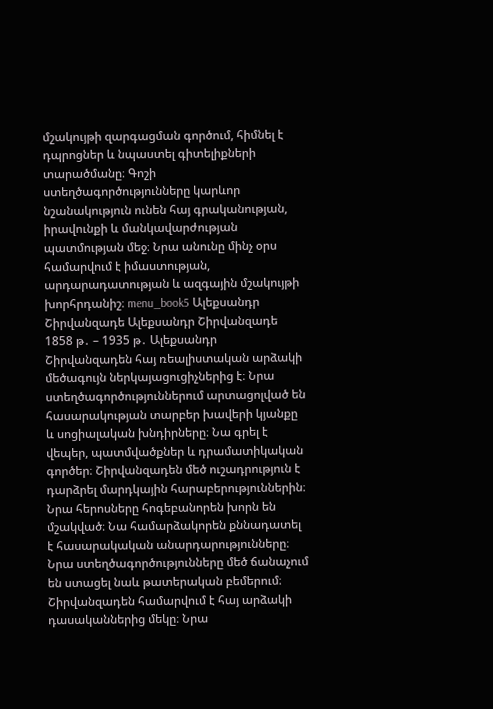մշակույթի զարգացման գործում, հիմնել է դպրոցներ և նպաստել գիտելիքների տարածմանը։ Գոշի ստեղծագործությունները կարևոր նշանակություն ունեն հայ գրականության, իրավունքի և մանկավարժության պատմության մեջ։ Նրա անունը մինչ օրս համարվում է իմաստության, արդարադատության և ազգային մշակույթի խորհրդանիշ։ menu_book5 Ալեքսանդր Շիրվանզադե Ալեքսանդր Շիրվանզադե 1858 թ․ – 1935 թ․ Ալեքսանդր Շիրվանզադեն հայ ռեալիստական արձակի մեծագույն ներկայացուցիչներից է։ Նրա ստեղծագործություններում արտացոլված են հասարակության տարբեր խավերի կյանքը և սոցիալական խնդիրները։ Նա գրել է վեպեր, պատմվածքներ և դրամատիկական գործեր։ Շիրվանզադեն մեծ ուշադրություն է դարձրել մարդկային հարաբերություններին։ Նրա հերոսները հոգեբանորեն խորն են մշակված։ Նա համարձակորեն քննադատել է հասարակական անարդարությունները։ Նրա ստեղծագործությունները մեծ ճանաչում են ստացել նաև թատերական բեմերում։ Շիրվանզադեն համարվում է հայ արձակի դասականներից մեկը։ Նրա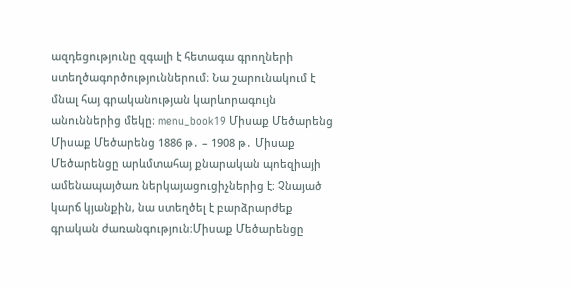ազդեցությունը զգալի է հետագա գրողների ստեղծագործություններում։ Նա շարունակում է մնալ հայ գրականության կարևորագույն անուններից մեկը։ menu_book19 Միսաք Մեծարենց Միսաք Մեծարենց 1886 թ․ – 1908 թ․ Միսաք Մեծարենցը արևմտահայ քնարական պոեզիայի ամենապայծառ ներկայացուցիչներից է։ Չնայած կարճ կյանքին, նա ստեղծել է բարձրարժեք գրական ժառանգություն։Միսաք Մեծարենցը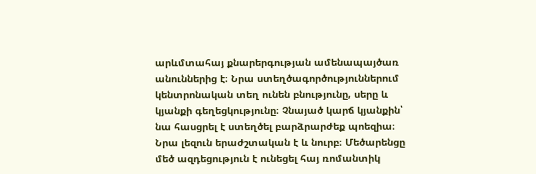արևմտահայ քնարերգության ամենապայծառ անուններից է։ Նրա ստեղծագործություններում կենտրոնական տեղ ունեն բնությունը, սերը և կյանքի գեղեցկությունը։ Չնայած կարճ կյանքին՝ նա հասցրել է ստեղծել բարձրարժեք պոեզիա։ Նրա լեզուն երաժշտական է և նուրբ։ Մեծարենցը մեծ ազդեցություն է ունեցել հայ ռոմանտիկ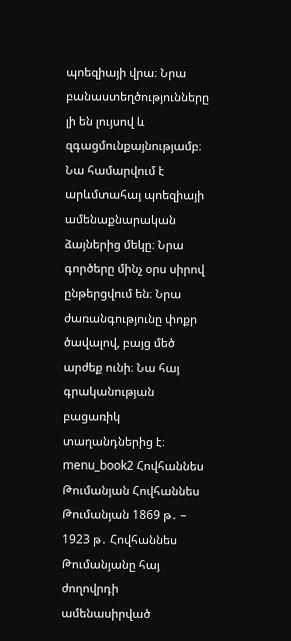պոեզիայի վրա։ Նրա բանաստեղծությունները լի են լույսով և զգացմունքայնությամբ։ Նա համարվում է արևմտահայ պոեզիայի ամենաքնարական ձայներից մեկը։ Նրա գործերը մինչ օրս սիրով ընթերցվում են։ Նրա ժառանգությունը փոքր ծավալով, բայց մեծ արժեք ունի։ Նա հայ գրականության բացառիկ տաղանդներից է։ menu_book2 Հովհաննես Թումանյան Հովհաննես Թումանյան 1869 թ․ – 1923 թ․ Հովհաննես Թումանյանը հայ ժողովրդի ամենասիրված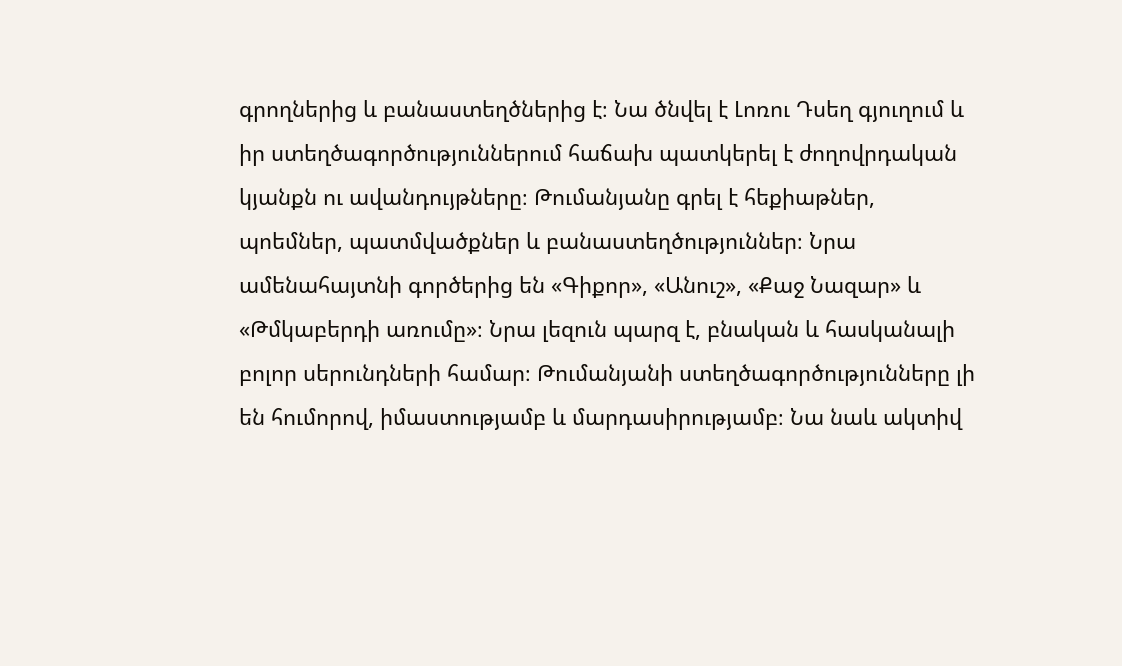գրողներից և բանաստեղծներից է։ Նա ծնվել է Լոռու Դսեղ գյուղում և իր ստեղծագործություններում հաճախ պատկերել է ժողովրդական կյանքն ու ավանդույթները։ Թումանյանը գրել է հեքիաթներ, պոեմներ, պատմվածքներ և բանաստեղծություններ։ Նրա ամենահայտնի գործերից են «Գիքոր», «Անուշ», «Քաջ Նազար» և «Թմկաբերդի առումը»։ Նրա լեզուն պարզ է, բնական և հասկանալի բոլոր սերունդների համար։ Թումանյանի ստեղծագործությունները լի են հումորով, իմաստությամբ և մարդասիրությամբ։ Նա նաև ակտիվ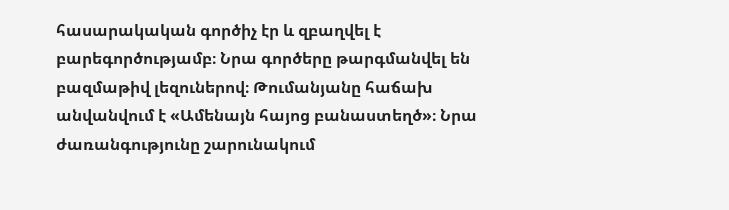հասարակական գործիչ էր և զբաղվել է բարեգործությամբ։ Նրա գործերը թարգմանվել են բազմաթիվ լեզուներով։ Թումանյանը հաճախ անվանվում է «Ամենայն հայոց բանաստեղծ»։ Նրա ժառանգությունը շարունակում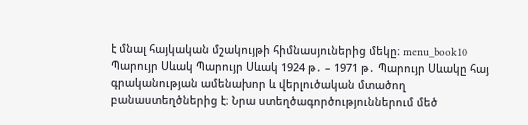է մնալ հայկական մշակույթի հիմնասյուներից մեկը։ menu_book10 Պարույր Սևակ Պարույր Սևակ 1924 թ․ – 1971 թ․ Պարույր Սևակը հայ գրականության ամենախոր և վերլուծական մտածող բանաստեղծներից է։ Նրա ստեղծագործություններում մեծ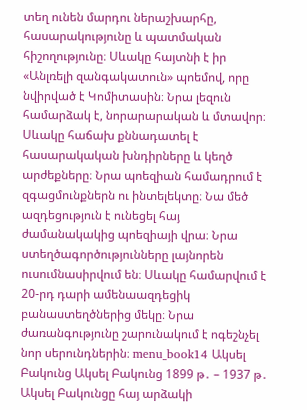տեղ ունեն մարդու ներաշխարհը, հասարակությունը և պատմական հիշողությունը։ Սևակը հայտնի է իր «Անլռելի զանգակատուն» պոեմով, որը նվիրված է Կոմիտասին։ Նրա լեզուն համարձակ է, նորարարական և մտավոր։ Սևակը հաճախ քննադատել է հասարակական խնդիրները և կեղծ արժեքները։ Նրա պոեզիան համադրում է զգացմունքներն ու ինտելեկտը։ Նա մեծ ազդեցություն է ունեցել հայ ժամանակակից պոեզիայի վրա։ Նրա ստեղծագործությունները լայնորեն ուսումնասիրվում են։ Սևակը համարվում է 20-րդ դարի ամենաազդեցիկ բանաստեղծներից մեկը։ Նրա ժառանգությունը շարունակում է ոգեշնչել նոր սերունդներին։ menu_book14 Ակսել Բակունց Ակսել Բակունց 1899 թ․ – 1937 թ․ Ակսել Բակունցը հայ արձակի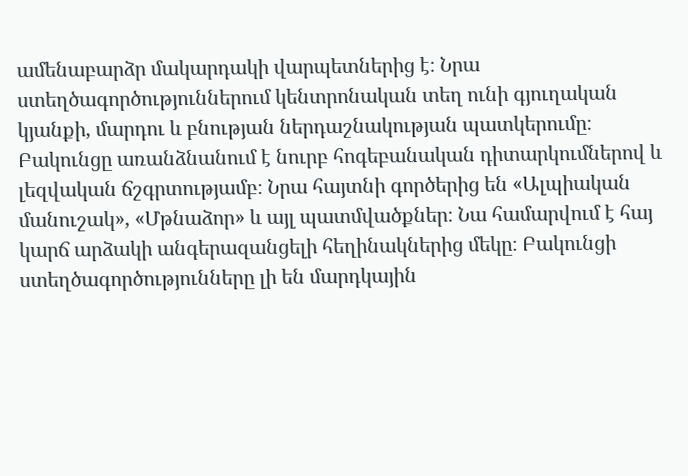ամենաբարձր մակարդակի վարպետներից է։ Նրա ստեղծագործություններում կենտրոնական տեղ ունի գյուղական կյանքի, մարդու և բնության ներդաշնակության պատկերումը։ Բակունցը առանձնանում է նուրբ հոգեբանական դիտարկումներով և լեզվական ճշգրտությամբ։ Նրա հայտնի գործերից են «Ալպիական մանուշակ», «Մթնաձոր» և այլ պատմվածքներ։ Նա համարվում է հայ կարճ արձակի անգերազանցելի հեղինակներից մեկը։ Բակունցի ստեղծագործությունները լի են մարդկային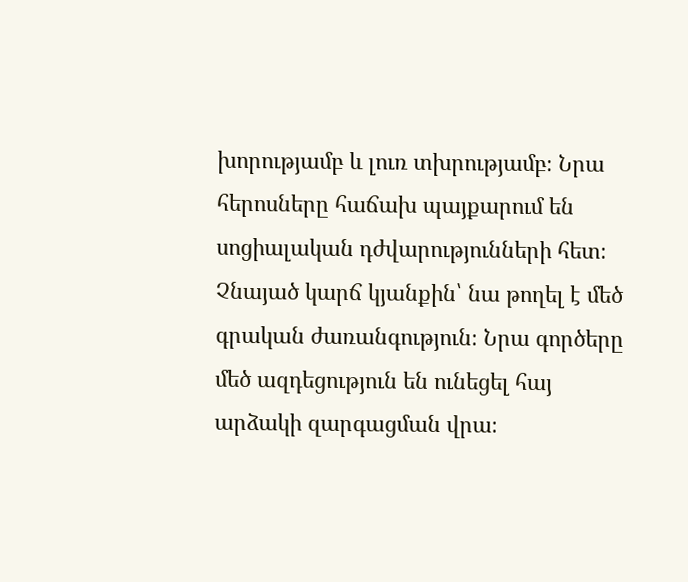խորությամբ և լուռ տխրությամբ։ Նրա հերոսները հաճախ պայքարում են սոցիալական դժվարությունների հետ։ Չնայած կարճ կյանքին՝ նա թողել է մեծ գրական ժառանգություն։ Նրա գործերը մեծ ազդեցություն են ունեցել հայ արձակի զարգացման վրա։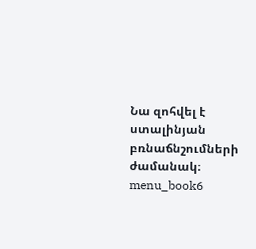Նա զոհվել է ստալինյան բռնաճնշումների ժամանակ։ menu_book6